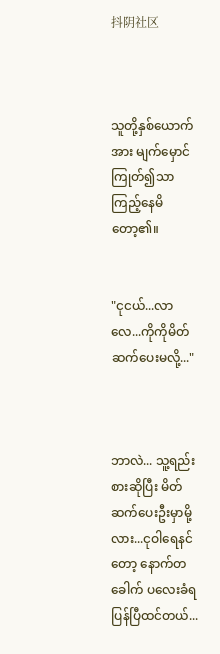抖阴社区



သူတို့နှစ်ယောက်အား မျက်မှောင်ကြုတ်၍သာ
ကြည့်နေမိတော့၏။


"ငုငယ်...လာလေ...ကိုကိုမိတ်ဆက်ပေးမလို့..."



ဘာလဲ... သူ့ရည်းစားဆိုပြီး မိတ်ဆက်ပေးဦးမှာမို့လား...ငုဝါရေနင်တော့ နောက်တခေါက် ပလေးခံရပြန်ပြီထင်တယ်...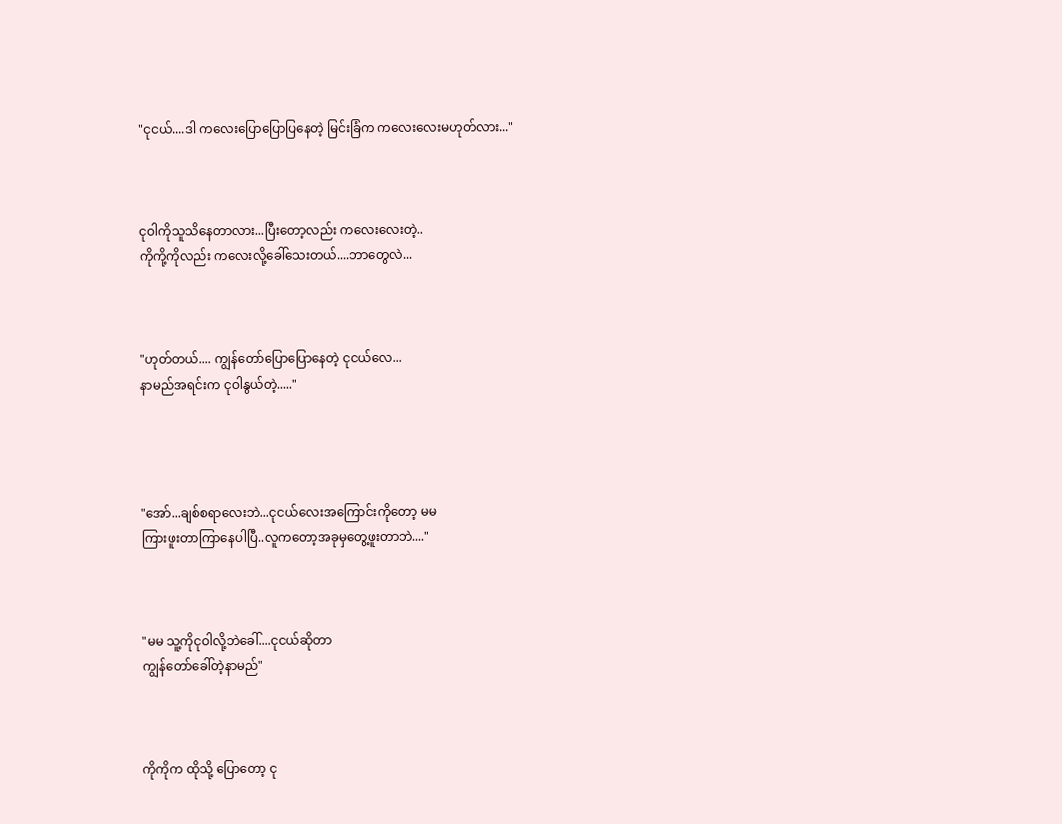"ငုငယ်....ဒါ ကလေးပြောပြောပြနေတဲ့ မြင်းခြံက ကလေးလေးမဟုတ်လား..."



ငုဝါကိုသူသိနေတာလား...ပြီးတော့လည်း ကလေးလေးတဲ့..
ကိုကို့ကိုလည်း ကလေးလို့ခေါ်သေးတယ်....ဘာတွေလဲ...



"ဟုတ်တယ်.... ကျွန်တော်ပြောပြောနေတဲ့ ငုငယ်လေ...
နာမည်အရင်းက ငုဝါနွယ်တဲ့....."




"အော်...ချစ်စရာလေးဘဲ...ငုငယ်လေးအကြောင်းကိုတော့ မမ
ကြားဖူးတာကြာနေပါပြီ..လူကတော့အခုမှတွေ့ဖူးတာဘဲ...."



"မမ သူ့ကိုငုဝါလို့ဘဲခေါ်....ငုငယ်ဆိုတာ
ကျွန်တော်ခေါ်တဲ့နာမည်"



ကိုကိုက ထိုသို့ ပြောတော့ ငု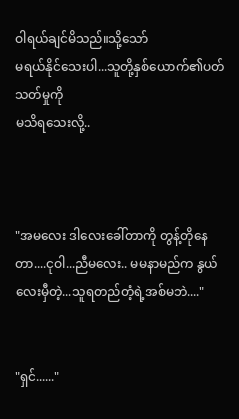ဝါရယ်ချင်မိသည်။သို့သော်
မရယ်နိုင်သေးပါ...သူတို့နှစ်ယောက်၏ပတ်သတ်မှုကို
မသိရသေးလို့..



"အမလေး ဒါလေးခေါ်တာကို တွန့်တိုနေတာ....ငုဝါ...ညီမလေး.. မမနာမည်က နွယ်လေးမှီတဲ့...သူရတည်တံ့ရဲ့အစ်မဘဲ...."


"ရှင်......"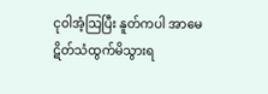ငုဝါအံ့သြပြီး နူတ်ကပါ အာမေဋိတ်သံထွက်မိသွားရ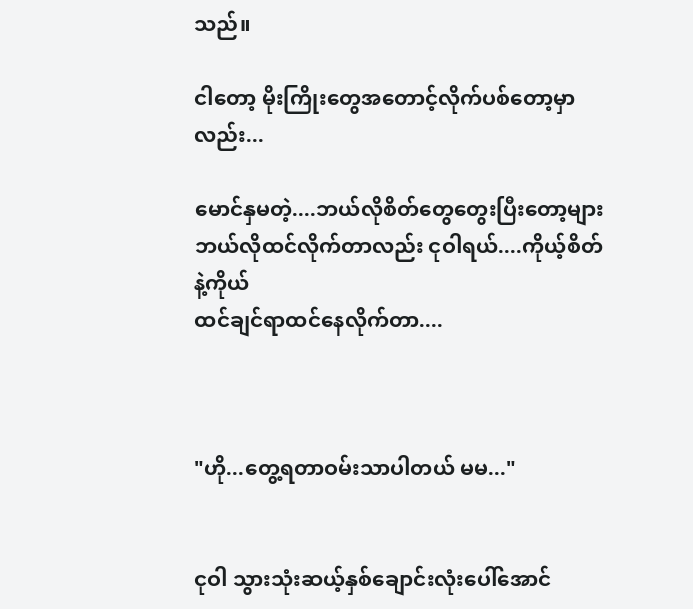သည်။

ငါတော့ မိုးကြိုးတွေအတောင့်လိုက်ပစ်တော့မှာလည်း...

မောင်နှမတဲ့....ဘယ်လိုစိတ်တွေတွေးပြီးတော့များ
ဘယ်လိုထင်လိုက်တာလည်း ငုဝါရယ်....ကိုယ့်စိတ်နဲ့ကိုယ်
ထင်ချင်ရာထင်နေလိုက်တာ....



"ဟို...တွေ့ရတာဝမ်းသာပါတယ် မမ..."


ငုဝါ သွားသုံးဆယ့်နှစ်ချောင်းလုံးပေါ်အောင်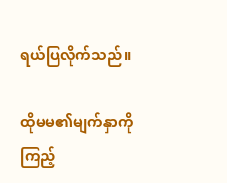ရယ်ပြလိုက်သည်။

ထိုမမ၏မျက်နှာကိုကြည့်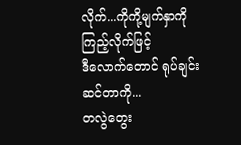လိုက်...ကိုကို့မျက်နှာကိုကြည့်လိုက်ဖြင့်
ဒီလောက်တောင် ရုပ်ချင်းဆင်တာကို...
တလွဲတွေး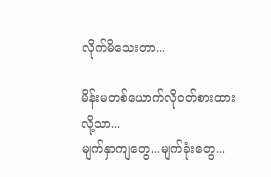လိုက်မိသေးတာ...

မိန်းမတစ်ယောက်လိုဝတ်စားထားလို့သာ...
မျက်နှာကျတွေ...မျက်ခုံးတွေ...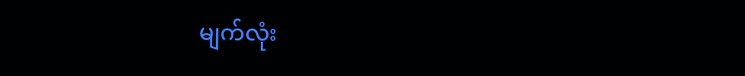မျက်လုံး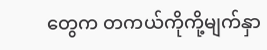တွေက တကယ်ကိုကို့မျက်နှာ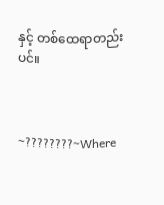နှင့် တစ်ထေရာတည်းပင်။



~????????~Where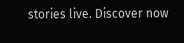stories live. Discover now